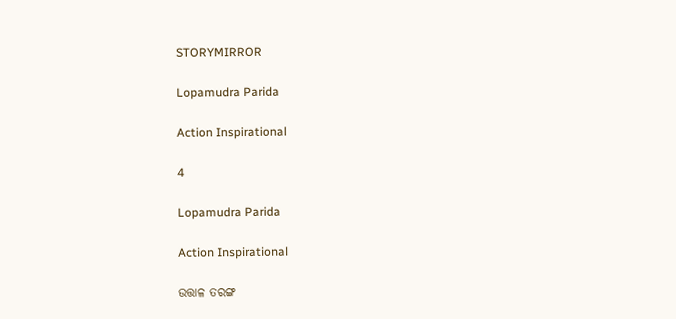STORYMIRROR

Lopamudra Parida

Action Inspirational

4

Lopamudra Parida

Action Inspirational

ଉତ୍ତାଳ ତରଙ୍ଗ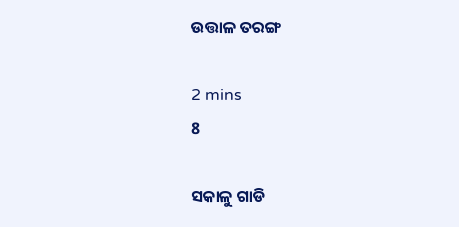ଉତ୍ତାଳ ତରଙ୍ଗ

2 mins
8

ସକାଳୁ ଗାଡି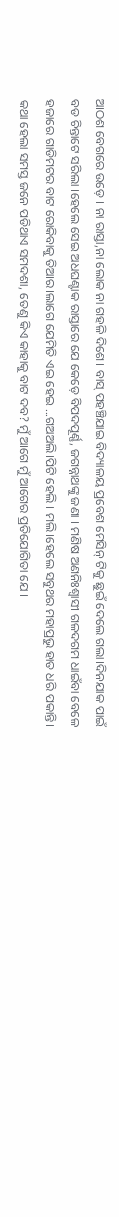ଆଠଶ ବେଗରେ ଉଡ଼େ । ନା ରାସ୍ତା,ନା ଲୋକ ନା ଗହଳି ଦିଶେ। ବାସ୍ ପହଞ୍ଚିଯାଇ ବିଦ୍ୟାଳୟ ପ୍ରବେଶ ମେସିନ୍ ଟିକୁ ଛୁଇଁ ଦେଲେ ଗଲା।‌ଦିନଯାକ ପାଇଁ ବଡ ଚିନ୍ତାଟେ ସରିଲା ।ହେଲେ ସେଇ ଅଧଘଣ୍ଟାକ ରାସ୍ତାରେ ଯେ କେଡ଼େ ବିପଦପୂର୍ଣ୍ଣ, ଜଗନ୍ନାଥଙ୍କୁ ଜଣା । ମଣିଷ ଅଣନିଃଶ୍ବାସୀ ଗଳଦଗମ ଧାଇଁବା ବେଳେ ହଜାରେ ଗାଡିମଟର ବାଟ ରୋକିବାକୁ ତିଆର।ଲାଗେ ଯେମିତି ଏଇ ହେଇ ...ଗଅଅଲି।ପିଟି ହେଲି । ମଲି।‌ହେଲେ ସବୁଥର ମହାପ୍ରଭୁ ହାତ ଧରି ପକାନ୍ତି। କଥା ହେଲା ସମସ୍ତ ଜନେ‌ ପଡିଥାଏ ସମଦଶା, ତେଣୁ କିଏ କାହାକୁ ବାଟ ଦବ‌? ମୁଁ ଆଗେ ମୁଁ ଆଗେର ପ୍ରତିଯୋଗିତା ଯେ ।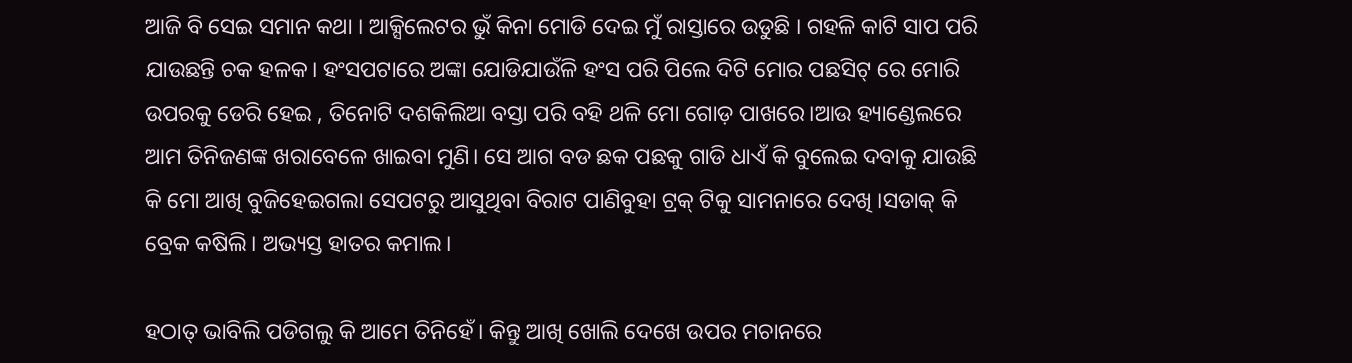ଆଜି ବି ସେଇ ସମାନ କଥା । ଆକ୍ସିଲେଟର ଭୁଁ କିନା ମୋଡି ଦେଇ ମୁଁ ରାସ୍ତାରେ ଉଡୁଛି । ଗହଳି କାଟି ସାପ ପରି ଯାଉଛନ୍ତି ଚକ ହଳକ। ହଂସପଟାରେ ଅଙ୍କା ଯୋଡିଯାଉଁଳି ହଂସ ପରି ପିଲେ ଦିଟି ମୋର ପଛସିଟ୍ ରେ ମୋରି ଉପରକୁ ଡେରି ହେଇ , ତିନୋଟି ଦଶକିଲିଆ ବସ୍ତା ପରି ବହି ଥଳି ମୋ ଗୋଡ଼ ପାଖରେ।ଆଉ ହ୍ୟାଣ୍ଡେଲରେ ଆମ ତିନିଜଣଙ୍କ ଖରାବେଳେ ଖାଇବା ମୁଣି। ସେ ଆଗ ବଡ ଛକ ପଛକୁ ଗାଡି ଧାଏଁ କି ବୁଲେଇ ଦବାକୁ ଯାଉଛି କି ମୋ ଆଖି ବୁଜିହେଇଗଲା ସେପଟରୁ ଆସୁଥିବା ବିରାଟ ପାଣିବୁହା ଟ୍ରକ୍ ଟିକୁ ସାମନାରେ ଦେଖି ।ସଡାକ୍ କି ବ୍ରେକ କଷିଲି। ଅଭ୍ୟସ୍ତ ହାତର କମାଲ।

ହଠାତ୍ ଭାବିଲି ପଡିଗଲୁ କି ଆମେ ତିନିହେଁ। କିନ୍ତୁ ଆଖି ଖୋଲି ଦେଖେ ଉପର ମଚାନରେ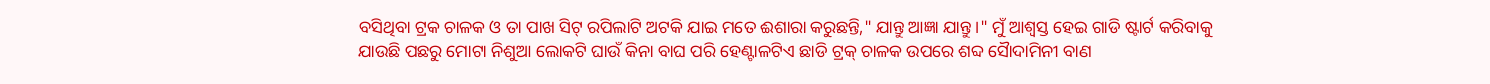ବସିଥିବା ଟ୍ରକ ଚାଳକ ଓ ତା ପାଖ ସିଟ୍ ରପିଲାଟି ଅଟକି ଯାଇ ମତେ ଈଶାରା କରୁଛନ୍ତି," ଯାନ୍ତୁ ଆଜ୍ଞା ଯାନ୍ତୁ ।" ମୁଁ ଆଶ୍ବସ୍ତ ହେଇ ଗାଡି ଷ୍ଟାର୍ଟ କରିବାକୁ ଯାଉଛି ପଛରୁ ମୋଟା ନିଶୁଆ ଲୋକଟି ଘାଉଁ କିନା ବାଘ‌ ପରି ହେଣ୍ଟାଳଟିଏ‌ ଛାଡି ଟ୍ରକ୍ ଚାଳକ ଉପରେ ଶବ୍ଦ ସୈାଦାମିନୀ ବାଣ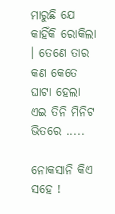ମାରୁଛି ଯେ କାହିଁକି ରୋକିଲା । ତେଣେ ତାର କଣ କେତେ ଘାଟା ହେଲା ଏଇ ତିନି ମିନିଟ ଭିତରେ .....

ନୋକସାନି କିଏ ସହେ !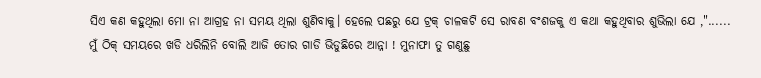ସିଏ କଣ କହୁଥିଲା ମୋ ନା ଆଗ୍ରହ ନା ସମୟ ଥିଲା ଶୁଣିବାକୁ। ହେଲେ ପଛରୁ ଯେ ଟ୍ରକ୍ ଚାଳକଟି ସେ ରାବଣ ବଂଶଜକୁ ଏ କଥା କହୁଥିବାର ଶୁଭିଲା ଯେ ,"...... ମୁଁ ଠିକ୍ ସମୟରେ ଖଡି ଧରିଲିନି ବୋଲି ଆଜି ତୋର ଗାଡି ଭିଡୁଛିରେ ଆନ୍ନା ! ମୁନାଫା ତୁ ଗଣୁଛୁ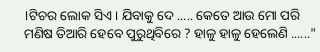।ଟିଚର ଲୋକ ସିଏ । ଯିବାକୁ ଦେ ..... କେତେ ଆଉ ମୋ ପରି ମଣିଷ ତିଆରି ହେବେ ପୁରୁଥିବିରେ ? ହାଳୁ ହାଳୁ ହେଲେଣି ......"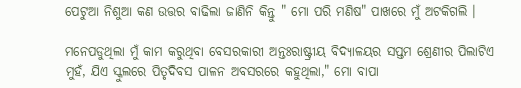ପେଟୁଆ ନିଶୁଆ କଣ ଉତ୍ତର ବାଢିଲା ଜାଣିନି କିନ୍ତୁ " ମୋ ପରି ମଣିଷ" ପାଖରେ ମୁଁ ଅଟକିଗଲି ।

ମନେପଡୁଥିଲା ମୁଁ କାମ କରୁଥିବା ବେସରକାରୀ ଅନ୍ତଃରାଷ୍ଟ୍ରୀୟ ବିଦ୍ୟାଳୟର ସପ୍ତମ ଶ୍ରେଣୀର ପିଲାଟିଏ ମୁହଁ, ଯିଏ ସ୍କୁଲରେ ପିତୃଦିବସ ପାଳନ ଅବସରରେ କହୁଥିଲା," ମୋ ବାପା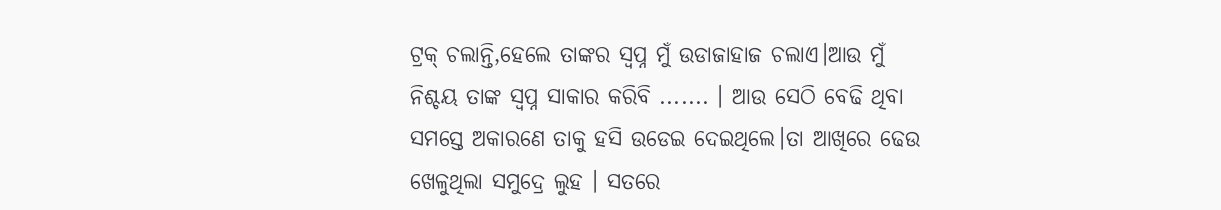ଟ୍ରକ୍ ଚଲାନ୍ତି,ହେଲେ ତାଙ୍କର ସ୍ବପ୍ନ ମୁଁ ଉଡାଜାହାଜ ଚଲାଏ।ଆଉ ମୁଁ ନିଶ୍ଚୟ ତାଙ୍କ ସ୍ବପ୍ନ ସାକାର କରିବି ....... । ଆଉ ସେଠି ବେଢି ଥିବା ସମସ୍ତେ ଅକାରଣେ ତାକୁ ହସି ଉଡେଇ ଦେଇଥିଲେ।ତା ଆଖିରେ ଢେଉ ଖେଳୁଥିଲା ସମୁଦ୍ରେ ଲୁହ । ସତରେ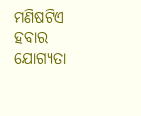ମଣିଷଟିଏ ହବାର ଯୋଗ୍ୟତା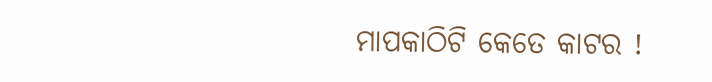ମାପକାଠିଟି କେତେ କାଟର !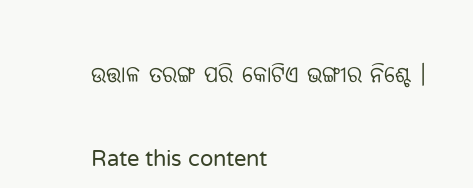ଉତ୍ତାଳ ତରଙ୍ଗ ପରି କୋଟିଏ ଭଙ୍ଗୀର ନିଶ୍ଚେ ।


Rate this content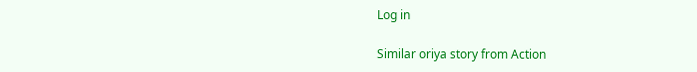Log in

Similar oriya story from Action